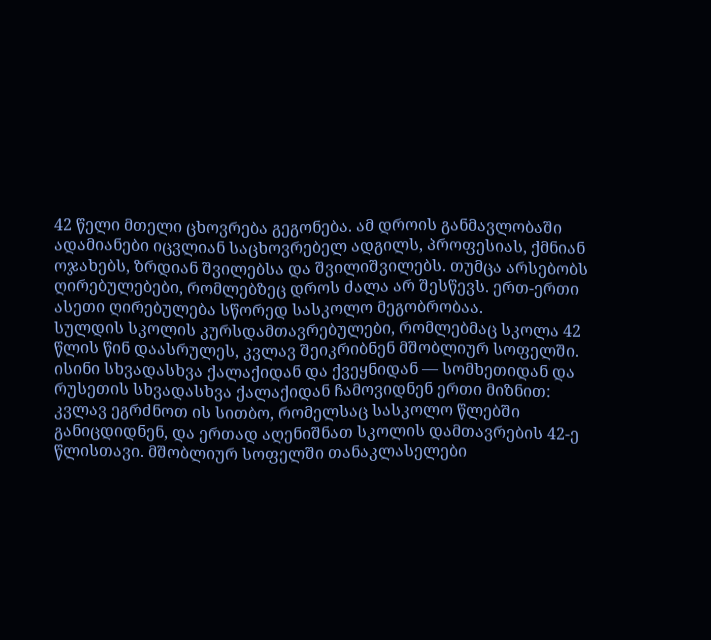42 წელი მთელი ცხოვრება გეგონება. ამ დროის განმავლობაში ადამიანები იცვლიან საცხოვრებელ ადგილს, პროფესიას, ქმნიან ოჯახებს, ზრდიან შვილებსა და შვილიშვილებს. თუმცა არსებობს ღირებულებები, რომლებზეც დროს ძალა არ შესწევს. ერთ-ერთი ასეთი ღირებულება სწორედ სასკოლო მეგობრობაა.
სულდის სკოლის კურსდამთავრებულები, რომლებმაც სკოლა 42 წლის წინ დაასრულეს, კვლავ შეიკრიბნენ მშობლიურ სოფელში. ისინი სხვადასხვა ქალაქიდან და ქვეყნიდან — სომხეთიდან და რუსეთის სხვადასხვა ქალაქიდან ჩამოვიდნენ ერთი მიზნით: კვლავ ეგრძნოთ ის სითბო, რომელსაც სასკოლო წლებში განიცდიდნენ, და ერთად აღენიშნათ სკოლის დამთავრების 42-ე წლისთავი. მშობლიურ სოფელში თანაკლასელები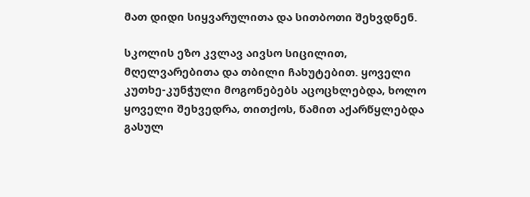მათ დიდი სიყვარულითა და სითბოთი შეხვდნენ.

სკოლის ეზო კვლავ აივსო სიცილით, მღელვარებითა და თბილი ჩახუტებით. ყოველი კუთხე-კუნჭული მოგონებებს აცოცხლებდა, ხოლო ყოველი შეხვედრა, თითქოს, წამით აქარწყლებდა გასულ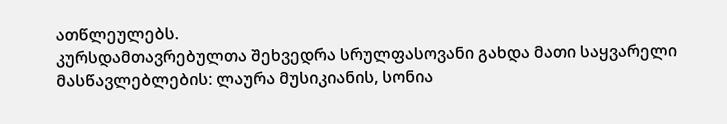ათწლეულებს.
კურსდამთავრებულთა შეხვედრა სრულფასოვანი გახდა მათი საყვარელი მასწავლებლების: ლაურა მუსიკიანის, სონია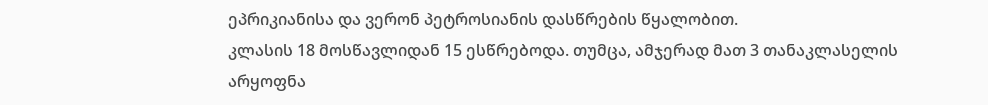ეპრიკიანისა და ვერონ პეტროსიანის დასწრების წყალობით.
კლასის 18 მოსწავლიდან 15 ესწრებოდა. თუმცა, ამჯერად მათ 3 თანაკლასელის არყოფნა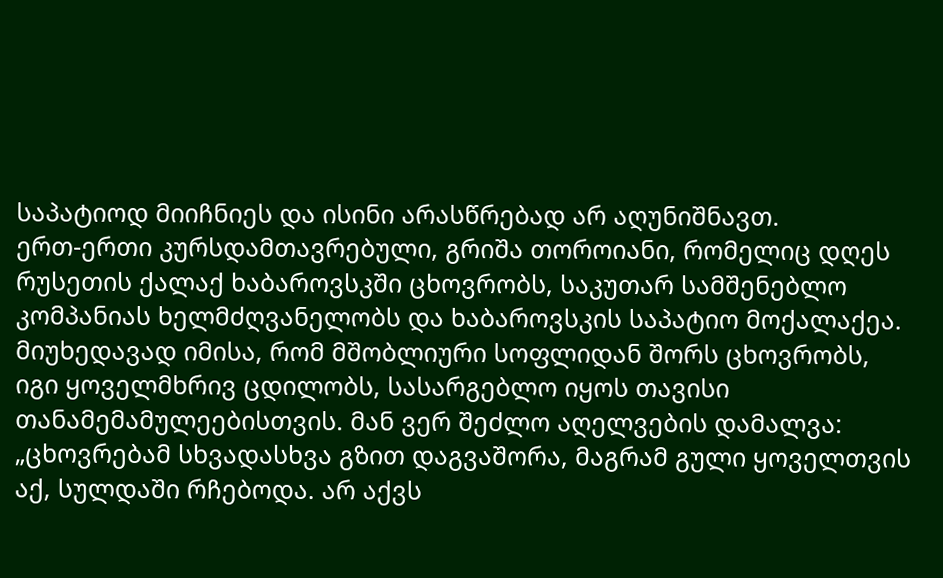საპატიოდ მიიჩნიეს და ისინი არასწრებად არ აღუნიშნავთ.
ერთ-ერთი კურსდამთავრებული, გრიშა თოროიანი, რომელიც დღეს რუსეთის ქალაქ ხაბაროვსკში ცხოვრობს, საკუთარ სამშენებლო კომპანიას ხელმძღვანელობს და ხაბაროვსკის საპატიო მოქალაქეა. მიუხედავად იმისა, რომ მშობლიური სოფლიდან შორს ცხოვრობს, იგი ყოველმხრივ ცდილობს, სასარგებლო იყოს თავისი თანამემამულეებისთვის. მან ვერ შეძლო აღელვების დამალვა:
„ცხოვრებამ სხვადასხვა გზით დაგვაშორა, მაგრამ გული ყოველთვის აქ, სულდაში რჩებოდა. არ აქვს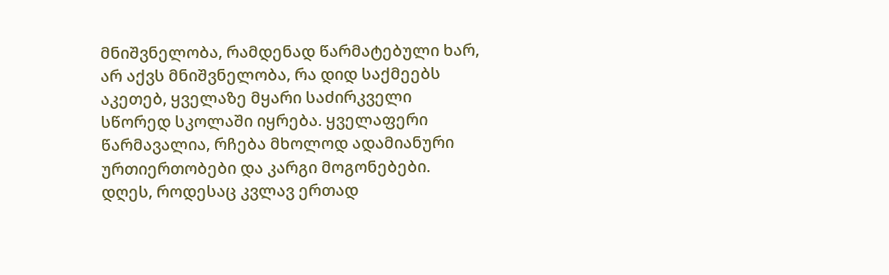მნიშვნელობა, რამდენად წარმატებული ხარ, არ აქვს მნიშვნელობა, რა დიდ საქმეებს აკეთებ, ყველაზე მყარი საძირკველი სწორედ სკოლაში იყრება. ყველაფერი წარმავალია, რჩება მხოლოდ ადამიანური ურთიერთობები და კარგი მოგონებები. დღეს, როდესაც კვლავ ერთად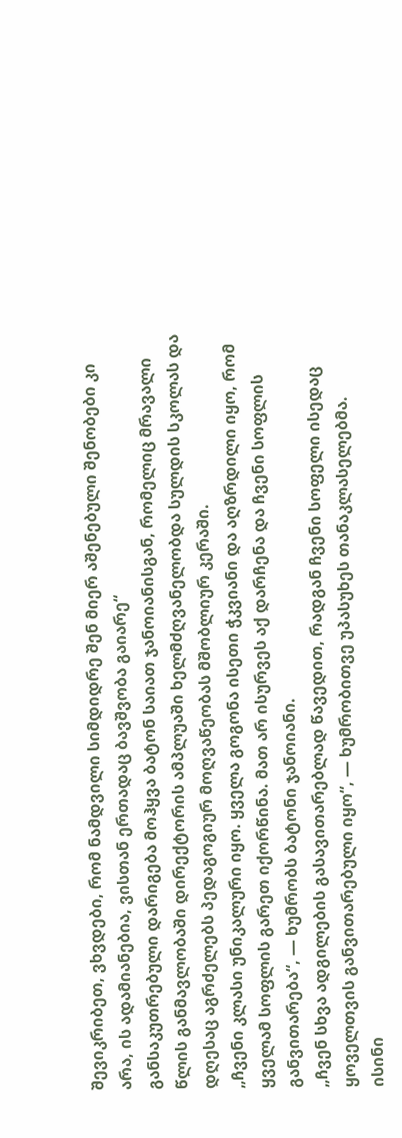შევიკრიბეთ, ვხვდები, რომ ნამდვილი სიმდიდრე შენ მიერ აშენებული შენობები კი არა, ის ადამიანებია, ვისთან ერთადაც ბავშვობა გაიარე“
განსაკუთრებული დარიგება მოჰყვა ბატონ საიათ ჯანოიანისგან, რომელიც მრავალი წლის განმავლობაში დირექტორის ამპლუაში ხელმძღვანელობდა სულდის სკოლას და დღესაც აგრძელებს პედაგოგიურ მოღვაწეობას მშობლიურ კერაში.
„ჩვენი კლასი უნიკალური იყო. ყველა გოგონა ისეთი ჭკვიანი და აღზრდილი იყო, რომ ყველამ სოფლის გარეთ იქორწინა. მათ არ ისურვეს აქ დარჩენა და ჩვენი სოფლის განვითარება“, — ხუმრობს ბატონი ჯანოიანი.
„ჩვენ სხვა ადგილების გასავითარებლად წავედით, რადგან ჩვენი სოფელი ისედაც ყოველთვის განვითარებული იყო“, — ხუმრობითვე უპასუხეს თანაკლასელებმა.
ისინი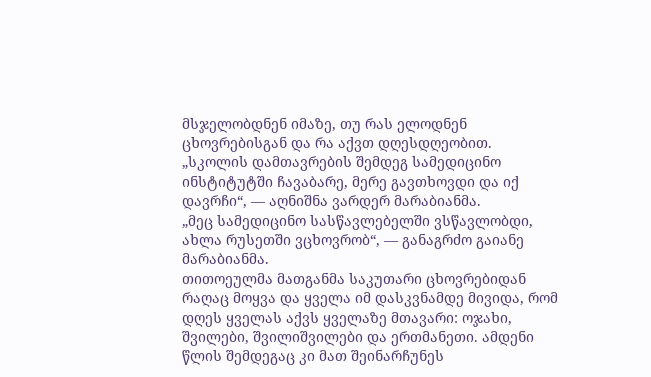მსჯელობდნენ იმაზე, თუ რას ელოდნენ ცხოვრებისგან და რა აქვთ დღესდღეობით.
„სკოლის დამთავრების შემდეგ სამედიცინო ინსტიტუტში ჩავაბარე, მერე გავთხოვდი და იქ დავრჩი“, — აღნიშნა ვარდერ მარაბიანმა.
„მეც სამედიცინო სასწავლებელში ვსწავლობდი, ახლა რუსეთში ვცხოვრობ“, — განაგრძო გაიანე მარაბიანმა.
თითოეულმა მათგანმა საკუთარი ცხოვრებიდან რაღაც მოყვა და ყველა იმ დასკვნამდე მივიდა, რომ დღეს ყველას აქვს ყველაზე მთავარი: ოჯახი, შვილები, შვილიშვილები და ერთმანეთი. ამდენი წლის შემდეგაც კი მათ შეინარჩუნეს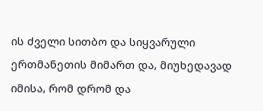ის ძველი სითბო და სიყვარული ერთმანეთის მიმართ და, მიუხედავად იმისა, რომ დრომ და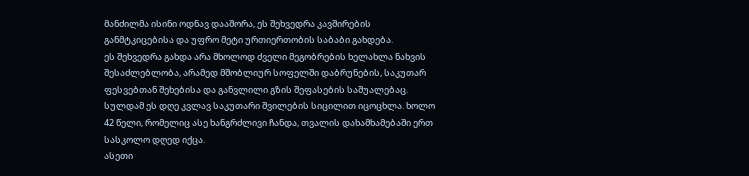მანძილმა ისინი ოდნავ დააშორა, ეს შეხვედრა კავშირების განმტკიცებისა და უფრო მეტი ურთიერთობის საბაბი გახდება.
ეს შეხვედრა გახდა არა მხოლოდ ძველი მეგობრების ხელახლა ნახვის შესაძლებლობა, არამედ მშობლიურ სოფელში დაბრუნების, საკუთარ ფესვებთან შეხებისა და განვლილი გზის შეფასების საშუალებაც.
სულდამ ეს დღე კვლავ საკუთარი შვილების სიცილით იცოცხლა. ხოლო 42 წელი, რომელიც ასე ხანგრძლივი ჩანდა, თვალის დახამხამებაში ერთ სასკოლო დღედ იქცა.
ასეთი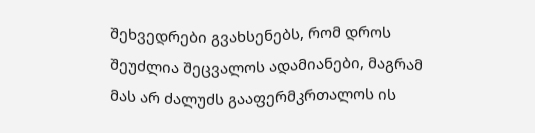შეხვედრები გვახსენებს, რომ დროს შეუძლია შეცვალოს ადამიანები, მაგრამ მას არ ძალუძს გააფერმკრთალოს ის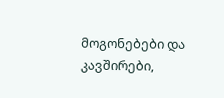მოგონებები და კავშირები,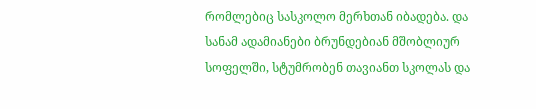რომლებიც სასკოლო მერხთან იბადება. და სანამ ადამიანები ბრუნდებიან მშობლიურ სოფელში, სტუმრობენ თავიანთ სკოლას და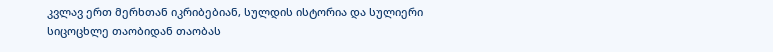კვლავ ერთ მერხთან იკრიბებიან, სულდის ისტორია და სულიერი სიცოცხლე თაობიდან თაობას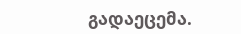გადაეცემა.